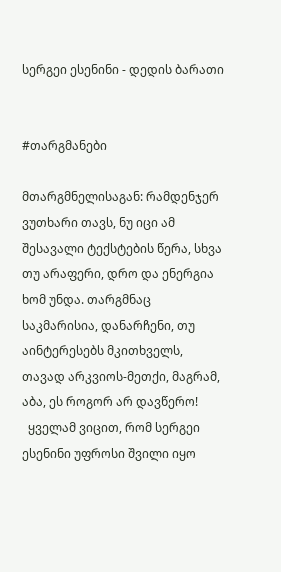სერგეი ესენინი - დედის ბარათი


#თარგმანები

მთარგმნელისაგან: რამდენჯერ ვუთხარი თავს, ნუ იცი ამ  შესავალი ტექსტების წერა, სხვა თუ არაფერი, დრო და ენერგია ხომ უნდა. თარგმნაც საკმარისია, დანარჩენი, თუ აინტერესებს მკითხველს, თავად არკვიოს-მეთქი, მაგრამ, აბა, ეს როგორ არ დავწერო!
  ყველამ ვიცით, რომ სერგეი ესენინი უფროსი შვილი იყო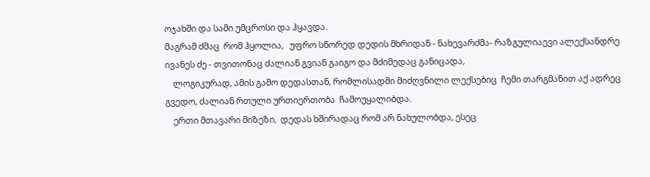ოჯახში და სამი უმცროსი და ჰყავდა.
მაგრამ ძმაც  რომ ჰყოლია,   უფრო სწორედ დედის მხრიდან - ნახევარძმა- რაზგულიაევი ალექსანდრე ივანეს ძე - თვითონაც ძალიან გვიან გაიგო და მძიმედაც განიცადა,
    ლოგიკურად, ამის გამო დედასთან, რომლისადმი მიძღვნილი ლექსებიც  ჩემი თარგმანით აქ ადრეც გვედო, ძალიან რთული ურთიერთობა  ჩამოუყალიბდა.
    ერთი მთავარი მიზეზი,  დედას ხშირადაც რომ არ ნახულობდა, ესეც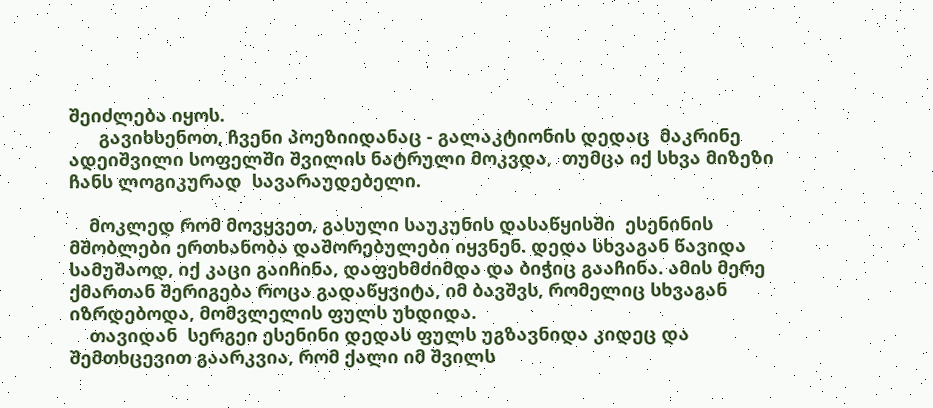შეიძლება იყოს.
      გავიხსენოთ, ჩვენი პოეზიიდანაც - გალაკტიონის დედაც  მაკრინე ადეიშვილი სოფელში შვილის ნატრული მოკვდა,  თუმცა იქ სხვა მიზეზი ჩანს ლოგიკურად  სავარაუდებელი.

    მოკლედ რომ მოვყვეთ, გასული საუკუნის დასაწყისში  ესენინის მშობლები ერთხანობა დაშორებულები იყვნენ. დედა სხვაგან წავიდა სამუშაოდ, იქ კაცი გაიჩინა, დაფეხმძიმდა და ბიჭიც გააჩინა. ამის მერე ქმართან შერიგება როცა გადაწყვიტა, იმ ბავშვს, რომელიც სხვაგან იზრდებოდა, მომვლელის ფულს უხდიდა.
    თავიდან  სერგეი ესენინი დედას ფულს უგზავნიდა კიდეც და შემთხცევით გაარკვია, რომ ქალი იმ შვილს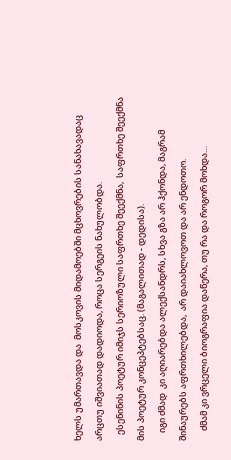ხელს უმართავდა და  მოსკოვის მიდამოებში მცხოვრების სანახავადაც არცთუ იშვიათად დადიოდა, როცა სერგეის ნახულობდა.
   ესენინის პოეტურ იმიჯს სერიოზული საფრთხე შეექმნა,  საფრთხე შეექმნა  მის პოეტურ კონცეპტებსაც. (მაგალითად - დედისა).
    იგი ძმად  კი აღიარებდა ალექსანდრს, სხვა გზა არ ჰქონდა, მაგრამ  შინაურებს აფრთხილებდა,  არ დაიახლოვოთ და არ ენდოთო.
     ძმამ კი ვრცელი ბიოგრაფია დაწერა, თუ რა და როგორ მოხდა…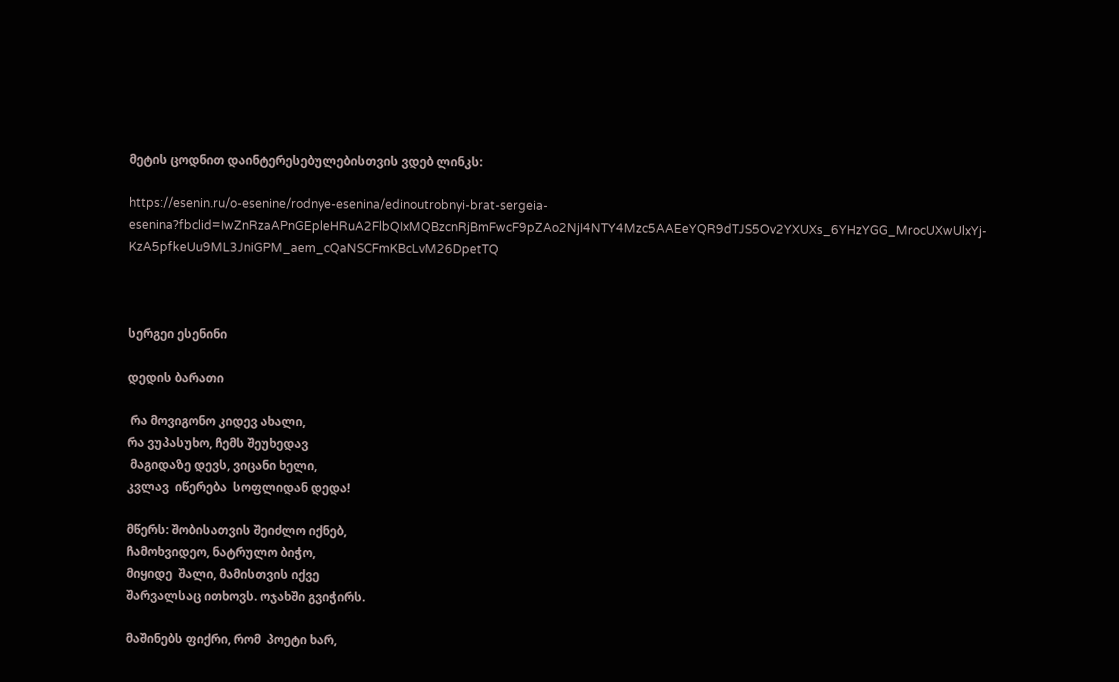მეტის ცოდნით დაინტერესებულებისთვის ვდებ ლინკს:

https://esenin.ru/o-esenine/rodnye-esenina/edinoutrobnyi-brat-sergeia-esenina?fbclid=IwZnRzaAPnGEpleHRuA2FlbQIxMQBzcnRjBmFwcF9pZAo2NjI4NTY4Mzc5AAEeYQR9dTJS5Ov2YXUXs_6YHzYGG_MrocUXwUlxYj-KzA5pfkeUu9ML3JniGPM_aem_cQaNSCFmKBcLvM26DpetTQ



სერგეი ესენინი

დედის ბარათი

 რა მოვიგონო კიდევ ახალი,
რა ვუპასუხო, ჩემს შეუხედავ
 მაგიდაზე დევს, ვიცანი ხელი,
კვლავ  იწერება  სოფლიდან დედა!

მწერს: შობისათვის შეიძლო იქნებ,
ჩამოხვიდეო, ნატრულო ბიჭო,
მიყიდე  შალი, მამისთვის იქვე
შარვალსაც ითხოვს. ოჯახში გვიჭირს.

მაშინებს ფიქრი, რომ  პოეტი ხარ,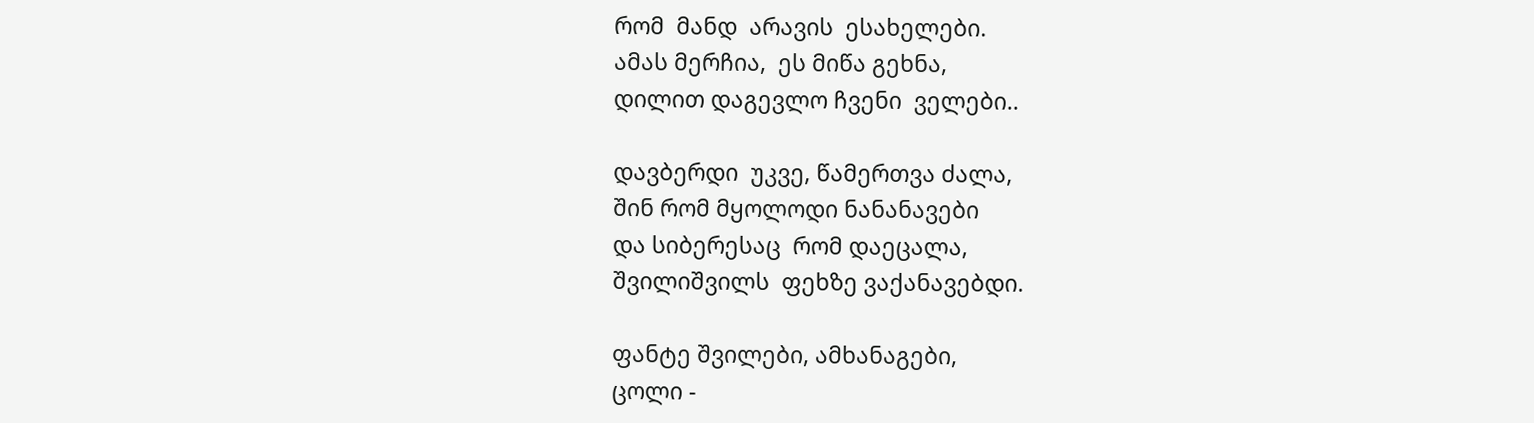რომ  მანდ  არავის  ესახელები.
ამას მერჩია,  ეს მიწა გეხნა,
დილით დაგევლო ჩვენი  ველები..

დავბერდი  უკვე, წამერთვა ძალა,
შინ რომ მყოლოდი ნანანავები
და სიბერესაც  რომ დაეცალა,
შვილიშვილს  ფეხზე ვაქანავებდი.

ფანტე შვილები, ამხანაგები,
ცოლი -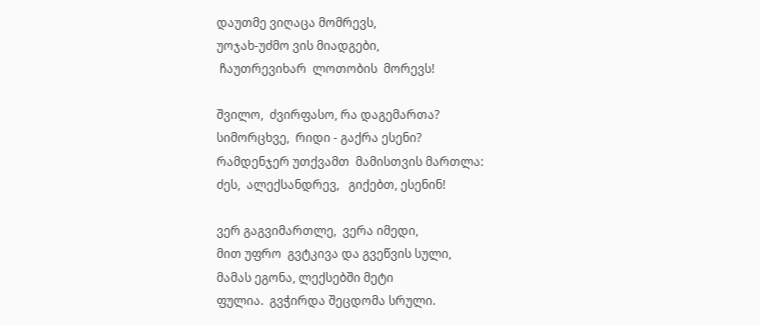დაუთმე ვიღაცა მომრევს,
უოჯახ-უძმო ვის მიადგები,
 ჩაუთრევიხარ  ლოთობის  მორევს!

შვილო,  ძვირფასო, რა დაგემართა?
სიმორცხვე,  რიდი - გაქრა ესენი?
რამდენჯერ უთქვამთ  მამისთვის მართლა:
ძეს,  ალექსანდრევ,   გიქებთ, ესენინ!

ვერ გაგვიმართლე,  ვერა იმედი,
მით უფრო  გვტკივა და გვეწვის სული,
მამას ეგონა, ლექსებში მეტი
ფულია.  გვჭირდა შეცდომა სრული.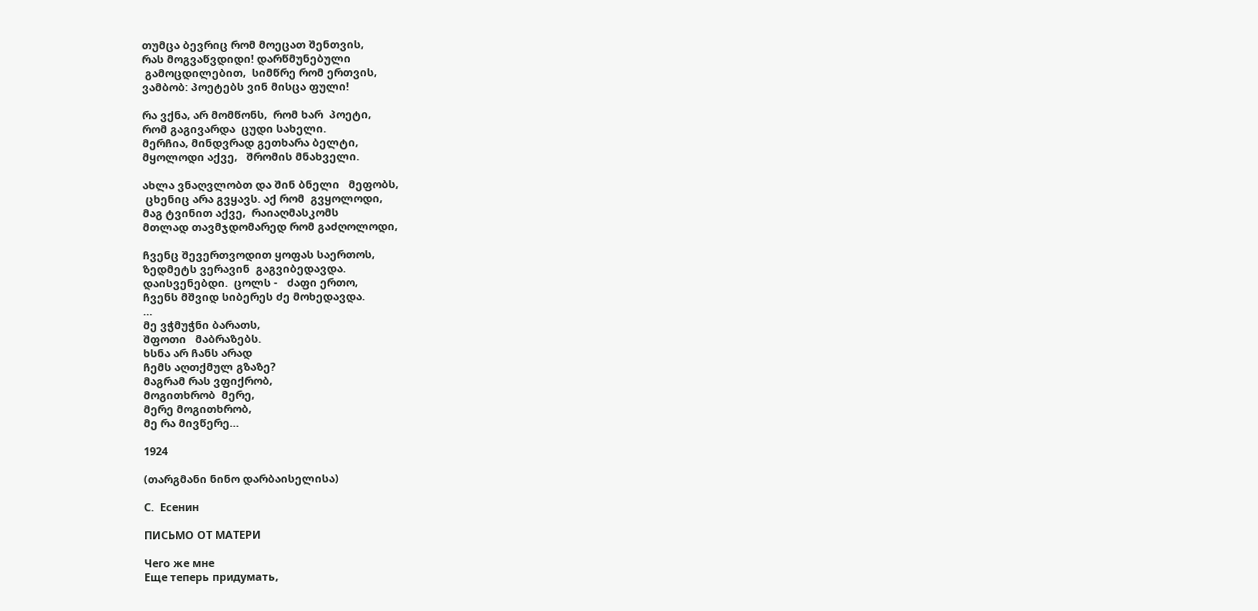თუმცა ბევრიც რომ მოეცათ შენთვის,
რას მოგვაწვდიდი! დარწმუნებული
 გამოცდილებით,  სიმწრე რომ ერთვის,
ვამბობ: პოეტებს ვინ მისცა ფული!

რა ვქნა, არ მომწონს,  რომ ხარ  პოეტი,
რომ გაგივარდა  ცუდი სახელი.
მერჩია, მინდვრად გეთხარა ბელტი,
მყოლოდი აქვე,   შრომის მნახველი.

ახლა ვნაღვლობთ და შინ ბნელი   მეფობს,
 ცხენიც არა გვყავს. აქ რომ  გვყოლოდი,
მაგ ტვინით აქვე,  რაიაღმასკომს
მთლად თავმჯდომარედ რომ გაძღოლოდი,

ჩვენც შევერთვოდით ყოფას საერთოს,
ზედმეტს ვერავინ  გაგვიბედავდა.
დაისვენებდი.  ცოლს -   ძაფი ერთო,
ჩვენს მშვიდ სიბერეს ძე მოხედავდა.
…
მე ვჭმუჭნი ბარათს,
შფოთი   მაბრაზებს.
ხსნა არ ჩანს არად
ჩემს აღთქმულ გზაზე?
მაგრამ რას ვფიქრობ,
მოგითხრობ  მერე,
მერე მოგითხრობ,
მე რა მივწერე…

1924

(თარგმანი ნინო დარბაისელისა)

С.  Есенин

ПИСЬМО ОТ МАТЕРИ

Чего же мне
Еще теперь придумать,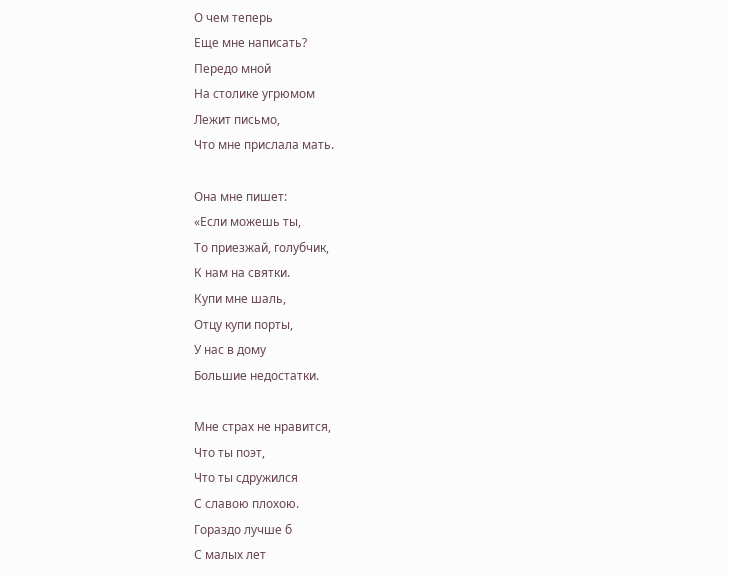О чем теперь
Еще мне написать?
Передо мной
На столике угрюмом
Лежит письмо,
Что мне прислала мать.

Она мне пишет:
«Если можешь ты,
То приезжай, голубчик,
К нам на святки.
Купи мне шаль,
Отцу купи порты,
У нас в дому
Большие недостатки.

Мне страх не нравится,
Что ты поэт,
Что ты сдружился
С славою плохою.
Гораздо лучше б
С малых лет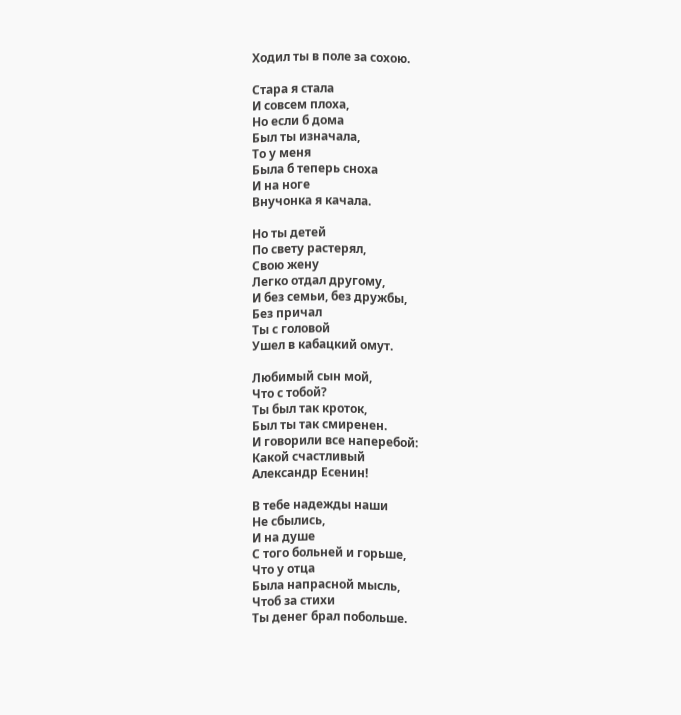Ходил ты в поле за сохою.

Стара я стала
И совсем плоха,
Но если б дома
Был ты изначала,
То у меня
Была б теперь сноха
И на ноге
Внучонка я качала.

Но ты детей
По свету растерял,
Свою жену
Легко отдал другому,
И без семьи, без дружбы,
Без причал
Ты с головой
Ушел в кабацкий омут.

Любимый сын мой,
Что с тобой?
Ты был так кроток,
Был ты так смиренен.
И говорили все наперебой:
Какой счастливый
Александр Есенин!

В тебе надежды наши
Не сбылись,
И на душе
С того больней и горьше,
Что у отца
Была напрасной мысль,
Чтоб за стихи
Ты денег брал побольше.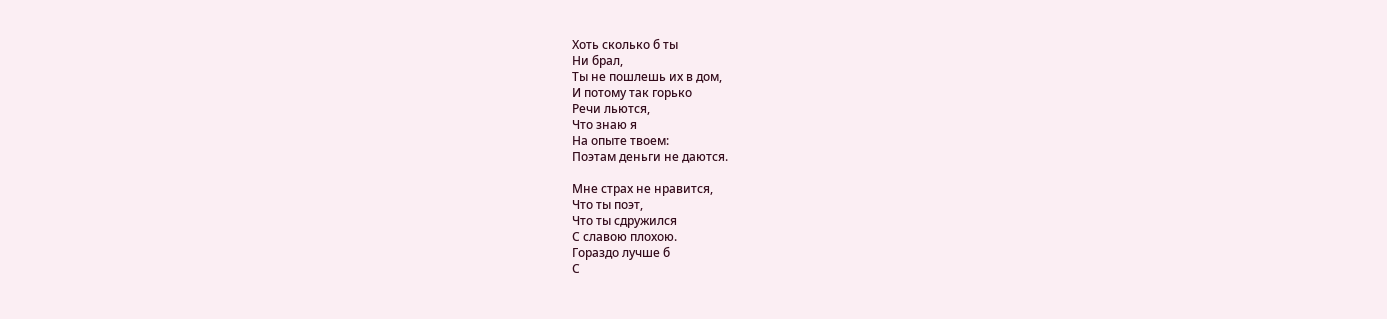Хоть сколько б ты
Ни брал,
Ты не пошлешь их в дом,
И потому так горько
Речи льются,
Что знаю я
На опыте твоем:
Поэтам деньги не даются.

Мне страх не нравится,
Что ты поэт,
Что ты сдружился
С славою плохою.
Гораздо лучше б
С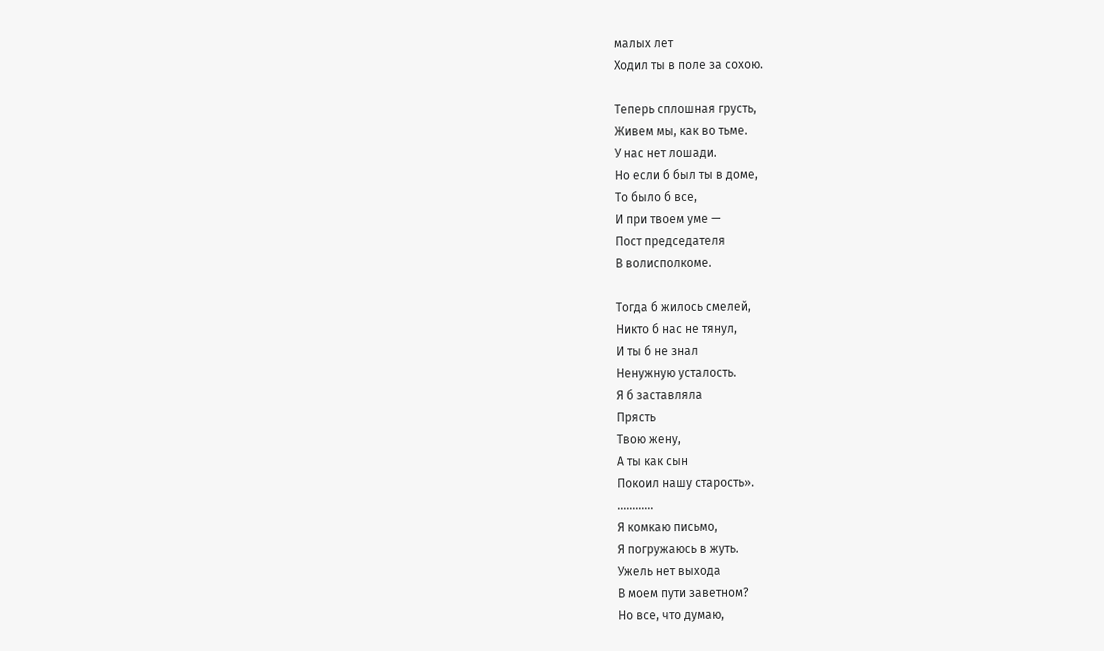малых лет
Ходил ты в поле за сохою.

Теперь сплошная грусть,
Живем мы, как во тьме.
У нас нет лошади.
Но если б был ты в доме,
То было б все,
И при твоем уме —
Пост председателя
В волисполкоме.

Тогда б жилось смелей,
Никто б нас не тянул,
И ты б не знал
Ненужную усталость.
Я б заставляла
Прясть
Твою жену,
А ты как сын
Покоил нашу старость».
............
Я комкаю письмо,
Я погружаюсь в жуть.
Ужель нет выхода
В моем пути заветном?
Но все, что думаю,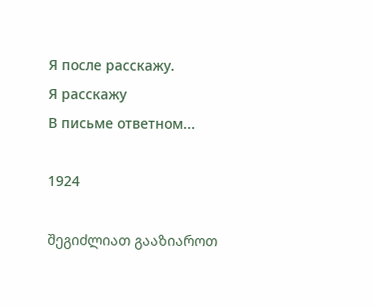Я после расскажу.
Я расскажу
В письме ответном...

1924

შეგიძლიათ გააზიაროთ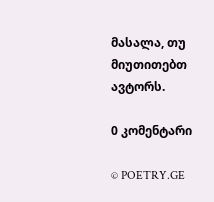მასალა, თუ მიუთითებთ ავტორს.

0 კომენტარი

© POETRY.GE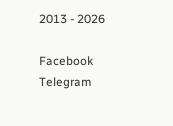2013 - 2026

Facebook Telegram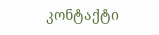კონტაქტი